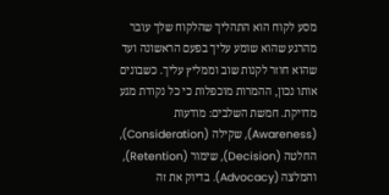מסע לקוח הוא התהליך שהלקוח שלך עובר מהרגע שהוא שומע עליך בפעם הראשונה ועד שהוא חוזר לקנות שוב וממליץ עליך. כשבונים אותו נכון, ההמרות מוכפלות כי כל נקודת מגע מדויקת. חמשת השלבים: מודעות (Awareness), שקילה (Consideration), החלטה (Decision), שימור (Retention), והמלצה (Advocacy). בדיוק את זה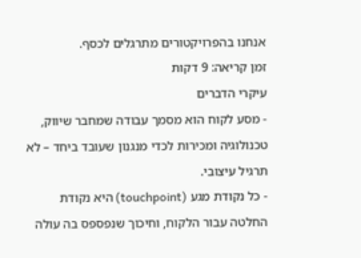אנחנו בהפרויקטורים מתרגלים לכסף.
זמן קריאה: 9 דקות
עיקרי הדברים
- מסע לקוח הוא מסמך עבודה שמחבר שיווק, טכנולוגיה ומכירות לכדי מנגנון שעובד ביחד – לא תרגיל עיצובי.
- כל נקודת מגע (touchpoint) היא נקודת החלטה עבור הלקוח, וחיכוך שנפספס בה עולה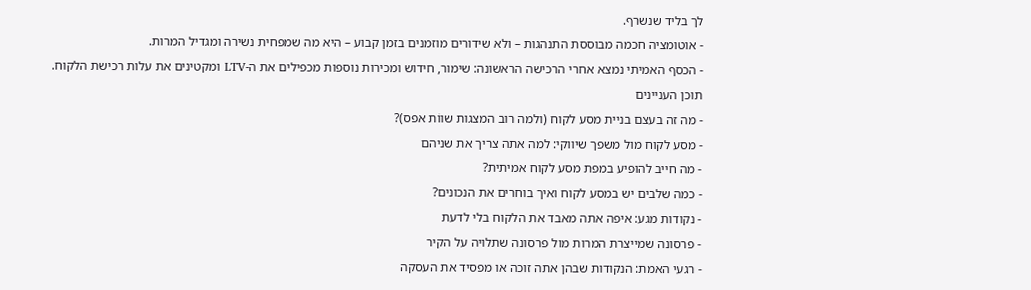לך בליד שנשרף.
- אוטומציה חכמה מבוססת התנהגות – ולא שידורים מוזמנים בזמן קבוע – היא מה שמפחית נשירה ומגדיל המרות.
- הכסף האמיתי נמצא אחרי הרכישה הראשונה: שימור, חידוש ומכירות נוספות מכפילים את ה-LTV ומקטינים את עלות רכישת הלקוח.
תוכן העניינים
- מה זה בעצם בניית מסע לקוח (ולמה רוב המצגות שווֹת אפס)?
- מסע לקוח מול משפך שיווקי: למה אתה צריך את שניהם
- מה חייב להופיע במפת מסע לקוח אמיתית?
- כמה שלבים יש במסע לקוח ואיך בוחרים את הנכונים?
- נקודות מגע: איפה אתה מאבד את הלקוח בלי לדעת
- פרסונה שמייצרת המרות מול פרסונה שתלויה על הקיר
- רגעי האמת: הנקודות שבהן אתה זוכה או מפסיד את העסקה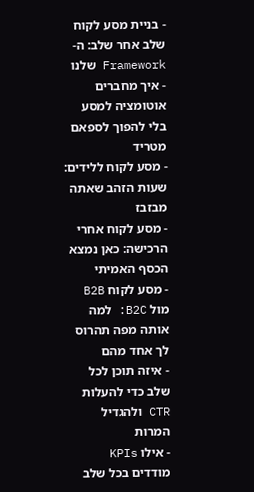- בניית מסע לקוח שלב אחר שלב: ה-Framework שלנו
- איך מחברים אוטומציה למסע בלי להפוך לספאם מטריד
- מסע לקוח ללידים: שעות הזהב שאתה מבזבז
- מסע לקוח אחרי הרכישה: כאן נמצא הכסף האמיתי
- מסע לקוח B2B מול B2C: למה אותה מפה תהרוס לך אחד מהם
- איזה תוכן לכל שלב כדי להעלות CTR ולהגדיל המרות
- אילו KPIs מודדים בכל שלב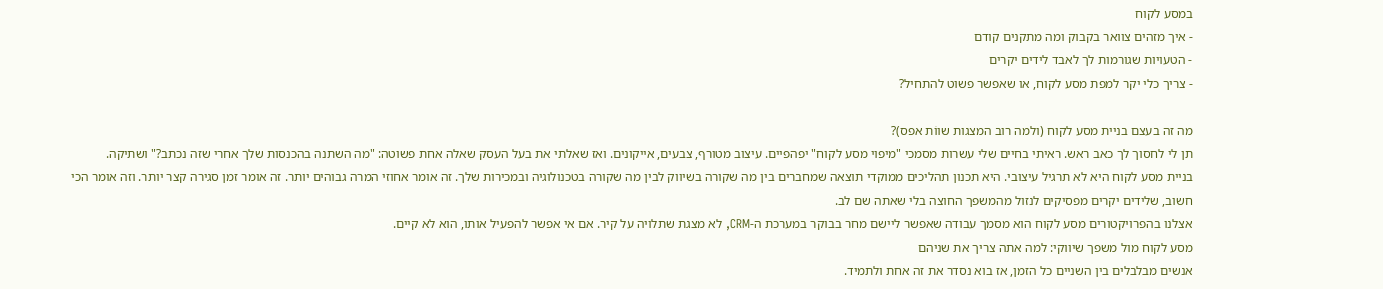במסע לקוח
- איך מזהים צוואר בקבוק ומה מתקנים קודם
- הטעויות שגורמות לך לאבד לידים יקרים
- צריך כלי יקר למפת מסע לקוח, או שאפשר פשוט להתחיל?

מה זה בעצם בניית מסע לקוח (ולמה רוב המצגות שווֹת אפס)?
תן לי לחסוך לך כאב ראש. ראיתי בחיים שלי עשרות מסמכי "מיפוי מסע לקוח" יפהפיים. עיצוב מטורף, צבעים, אייקונים. ואז שאלתי את בעל העסק שאלה אחת פשוטה: "מה השתנה בהכנסות שלך אחרי שזה נכתב?" ושתיקה.
בניית מסע לקוח היא לא תרגיל עיצובי. היא תכנון תהליכים ממוקדי תוצאה שמחברים בין מה שקורה בשיווק לבין מה שקורה בטכנולוגיה ובמכירות שלך. זה אומר אחוזי המרה גבוהים יותר. זה אומר זמן סגירה קצר יותר. וזה אומר הכי חשוב, שלידים יקרים מפסיקים לנזול מהמשפך החוצה בלי שאתה שם לב.
אצלנו בהפרויקטורים מסע לקוח הוא מסמך עבודה שאפשר ליישם מחר בבוקר במערכת ה-CRM, לא מצגת שתלויה על קיר. אם אי אפשר להפעיל אותו, הוא לא קיים.
מסע לקוח מול משפך שיווקי: למה אתה צריך את שניהם
אנשים מבלבלים בין השניים כל הזמן, אז בוא נסדר את זה אחת ולתמיד.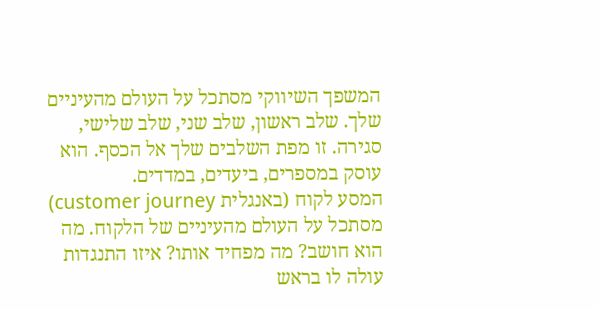המשפך השיווקי מסתכל על העולם מהעיניים שלך. שלב ראשון, שלב שני, שלב שלישי, סגירה. זו מפת השלבים שלך אל הכסף. הוא עוסק במספרים, ביעדים, במדדים.
המסע לקוח (באנגלית customer journey) מסתכל על העולם מהעיניים של הלקוח. מה הוא חושב? מה מפחיד אותו? איזו התנגדות עולה לו בראש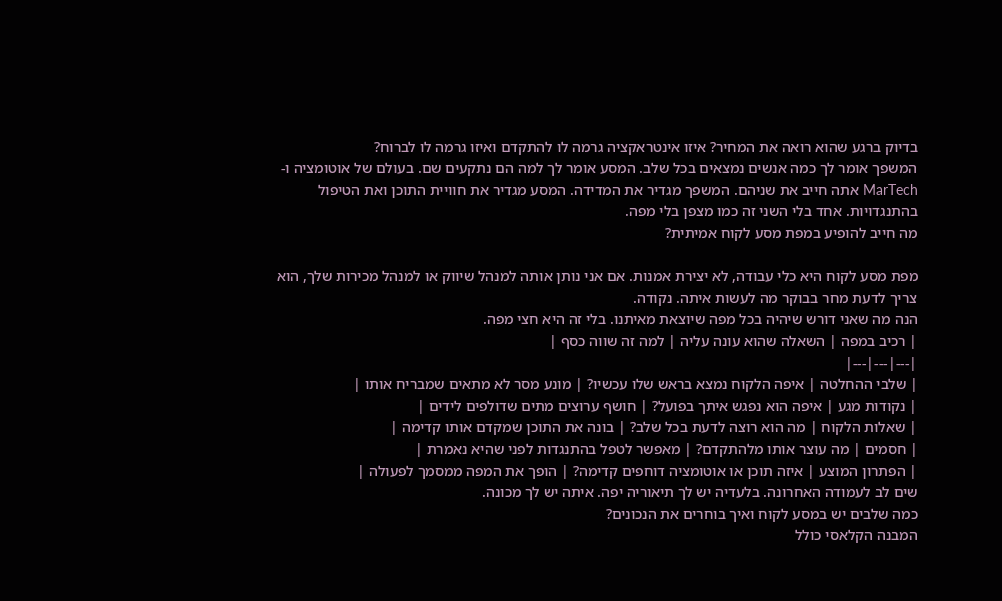בדיוק ברגע שהוא רואה את המחיר? איזו אינטראקציה גרמה לו להתקדם ואיזו גרמה לו לברוח?
המשפך אומר לך כמה אנשים נמצאים בכל שלב. המסע אומר לך למה הם נתקעים שם. בעולם של אוטומציה ו-MarTech אתה חייב את שניהם. המשפך מגדיר את המדידה. המסע מגדיר את חוויית התוכן ואת הטיפול בהתנגדויות. אחד בלי השני זה כמו מצפן בלי מפה.
מה חייב להופיע במפת מסע לקוח אמיתית?

מפת מסע לקוח היא כלי עבודה, לא יצירת אמנות. אם אני נותן אותה למנהל שיווק או למנהל מכירות שלך, הוא צריך לדעת מחר בבוקר מה לעשות איתה. נקודה.
הנה מה שאני דורש שיהיה בכל מפה שיוצאת מאיתנו. בלי זה היא חצי מפה.
| רכיב במפה | השאלה שהוא עונה עליה | למה זה שווה כסף |
|---|---|---|
| שלבי ההחלטה | איפה הלקוח נמצא בראש שלו עכשיו? | מונע מסר לא מתאים שמבריח אותו |
| נקודות מגע | איפה הוא נפגש איתך בפועל? | חושף ערוצים מתים שדולפים לידים |
| שאלות הלקוח | מה הוא רוצה לדעת בכל שלב? | בונה את התוכן שמקדם אותו קדימה |
| חסמים | מה עוצר אותו מלהתקדם? | מאפשר לטפל בהתנגדות לפני שהיא נאמרת |
| הפתרון המוצע | איזה תוכן או אוטומציה דוחפים קדימה? | הופך את המפה ממסמך לפעולה |
שים לב לעמודה האחרונה. בלעדיה יש לך תיאוריה יפה. איתה יש לך מכונה.
כמה שלבים יש במסע לקוח ואיך בוחרים את הנכונים?
המבנה הקלאסי כולל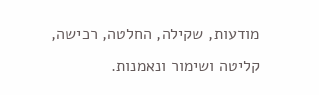מודעות, שקילה, החלטה, רכישה, קליטה ושימור ונאמנות.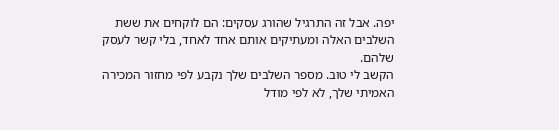יפה. אבל זה התרגיל שהורג עסקים: הם לוקחים את ששת השלבים האלה ומעתיקים אותם אחד לאחד, בלי קשר לעסק שלהם.
הקשב לי טוב. מספר השלבים שלך נקבע לפי מחזור המכירה האמיתי שלך, לא לפי מודל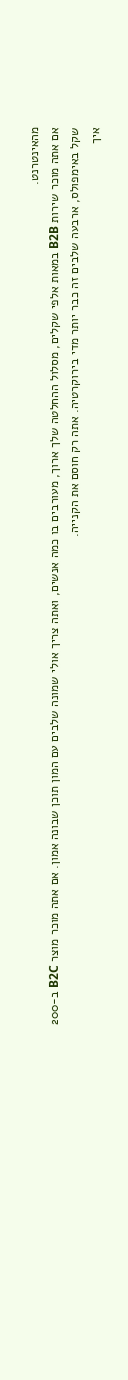מהאינטרנט.
אם אתה מוכר שירות B2B במאות אלפי שקלים, מסלול ההחלטה שלך ארוך, מעורבים בו כמה אנשים, ואתה צריך אולי שמונה שלבים עם המון תוכן שבונה אמון. אם אתה מוכר מוצר B2C ב-200 שקל באימפולס, ארבעה שלבים זה כבר יותר מדי בירוקרטיה. אתה רק חוסם את הקנייה.
איך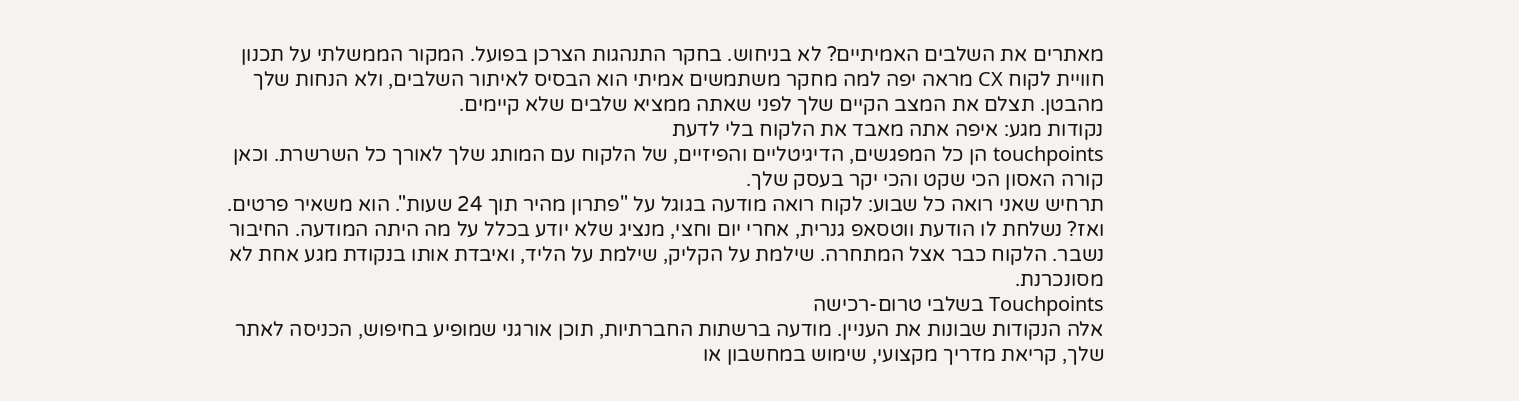מאתרים את השלבים האמיתיים? לא בניחוש. בחקר התנהגות הצרכן בפועל. המקור הממשלתי על תכנון חוויית לקוח CX מראה יפה למה מחקר משתמשים אמיתי הוא הבסיס לאיתור השלבים, ולא הנחות שלך מהבטן. תצלם את המצב הקיים שלך לפני שאתה ממציא שלבים שלא קיימים.
נקודות מגע: איפה אתה מאבד את הלקוח בלי לדעת
touchpoints הן כל המפגשים, הדיגיטליים והפיזיים, של הלקוח עם המותג שלך לאורך כל השרשרת. וכאן קורה האסון הכי שקט והכי יקר בעסק שלך.
תרחיש שאני רואה כל שבוע: לקוח רואה מודעה בגוגל על "פתרון מהיר תוך 24 שעות". הוא משאיר פרטים. ואז? נשלחת לו הודעת ווטסאפ גנרית, אחרי יום וחצי, מנציג שלא יודע בכלל על מה היתה המודעה. החיבור נשבר. הלקוח כבר אצל המתחרה. שילמת על הקליק, שילמת על הליד, ואיבדת אותו בנקודת מגע אחת לא מסונכרנת.
Touchpoints בשלבי טרום-רכישה
אלה הנקודות שבונות את העניין. מודעה ברשתות החברתיות, תוכן אורגני שמופיע בחיפוש, הכניסה לאתר שלך, קריאת מדריך מקצועי, שימוש במחשבון או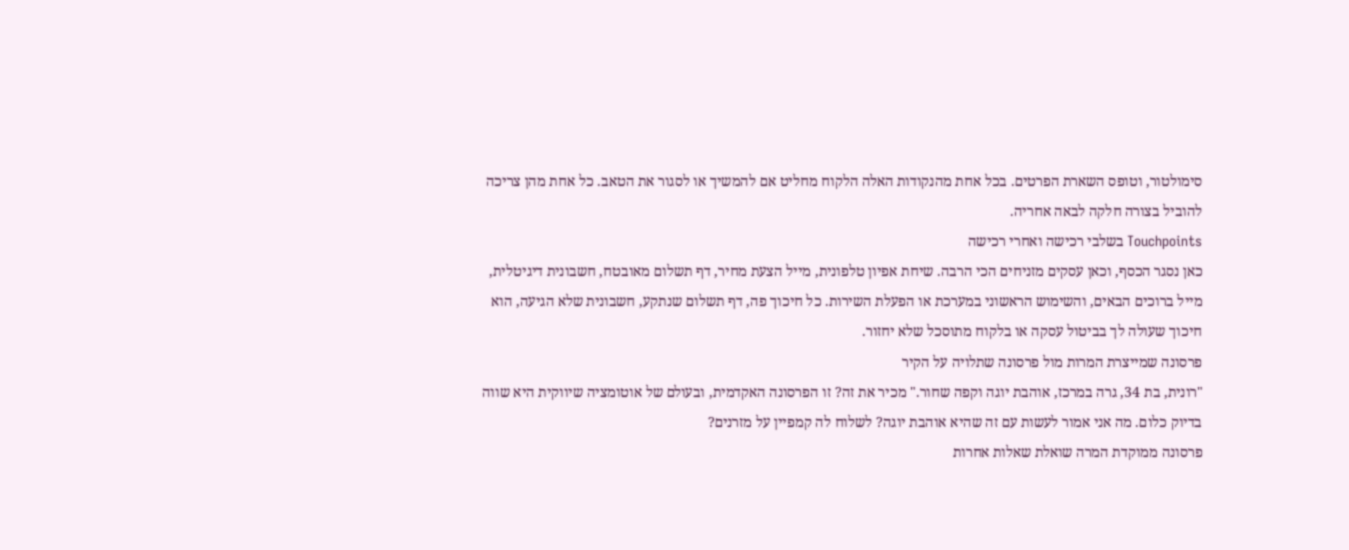סימולטור, וטופס השארת הפרטים. בכל אחת מהנקודות האלה הלקוח מחליט אם להמשיך או לסגור את הטאב. כל אחת מהן צריכה להוביל בצורה חלקה לבאה אחריה.
Touchpoints בשלבי רכישה ואחרי רכישה
כאן נסגר הכסף, וכאן עסקים מזניחים הכי הרבה. שיחת אפיון טלפונית, מייל הצעת מחיר, דף תשלום מאובטח, חשבונית דיגיטלית, מייל ברוכים הבאים, והשימוש הראשוני במערכת או הפעלת השירות. כל חיכוך פה, דף תשלום שנתקע, חשבונית שלא הגיעה, הוא חיכוך שעולה לך בביטול עסקה או בלקוח מתוסכל שלא יחזור.
פרסונה שמייצרת המרות מול פרסונה שתלויה על הקיר
"רונית, בת 34, גרה במרכז, אוהבת יוגה וקפה שחור." מכיר את זה? זו הפרסונה האקדמית, ובעולם של אוטומציה שיווקית היא שווה בדיוק כלום. מה אני אמור לעשות עם זה שהיא אוהבת יוגה? לשלוח לה קמפיין על מזרנים?
פרסונה ממוקדת המרה שואלת שאלות אחרות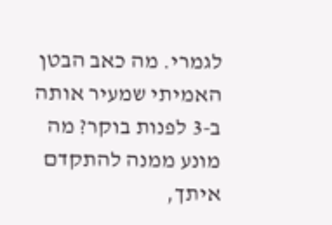לגמרי. מה כאב הבטן האמיתי שמעיר אותה ב-3 לפנות בוקר? מה מונע ממנה להתקדם איתך,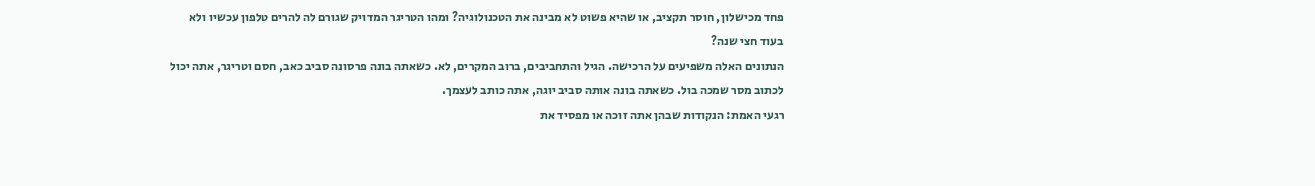פחד מכישלון, חוסר תקציב, או שהיא פשוט לא מבינה את הטכנולוגיה? ומהו הטריגר המדויק שגורם לה להרים טלפון עכשיו ולא בעוד חצי שנה?
הנתונים האלה משפיעים על הרכישה. הגיל והתחביבים, ברוב המקרים, לא. כשאתה בונה פרסונה סביב כאב, חסם וטריגר, אתה יכול לכתוב מסר שמכה בול. כשאתה בונה אותה סביב יוגה, אתה כותב לעצמך.
רגעי האמת: הנקודות שבהן אתה זוכה או מפסיד את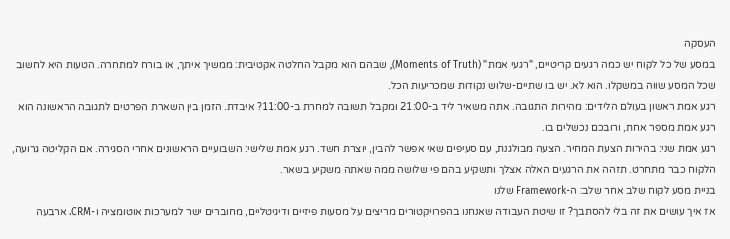העסקה
במסע של כל לקוח יש כמה רגעים קריטיים, "רגעי אמת" (Moments of Truth), שבהם הוא מקבל החלטה אקטיבית: ממשיך איתך, או בורח למתחרה. הטעות היא לחשוב שכל המסע שווה במשקלו. הוא לא. יש בו שתיים-שלוש נקודות שמכריעות הכל.
רגע אמת ראשון בעולם הלידים: מהירות התגובה. אתה משאיר ליד ב-21:00 ומקבל תשובה למחרת ב-11:00? איבדת. הזמן בין השארת הפרטים לתגובה הראשונה הוא רגע אמת מספר אחת, ורובכם נכשלים בו.
רגע אמת שני: בהירות הצעת המחיר. הצעה מבולגנת, עם סעיפים שאי אפשר להבין, יוצרת חשד. רגע אמת שלישי: השבועיים הראשונים אחרי הסגירה. אם הקליטה גרועה, הלקוח כבר מתחרט. תזהה את הרגעים האלה אצלך ותשקיע בהם פי שלושה ממה שאתה משקיע בשאר.
בניית מסע לקוח שלב אחר שלב: ה-Framework שלנו
אז איך עושים את זה בלי להסתבך? זו שיטת העבודה שאנחנו בהפרויקטורים מריצים על מסעות פיזיים ודיגיטליים, מחוברים ישר למערכות אוטומציה ו-CRM. ארבעה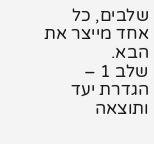שלבים, כל אחד מייצר את הבא.
שלב 1 – הגדרת יעד ותוצאה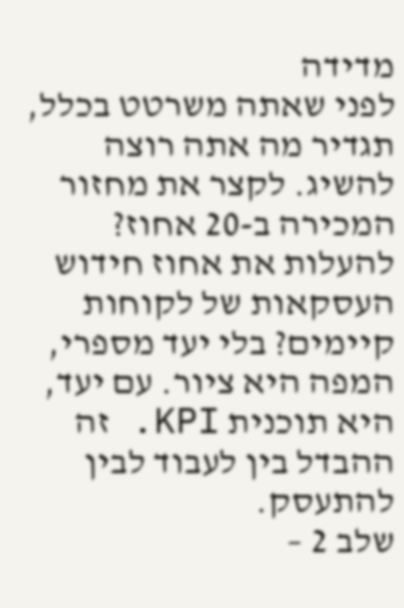מדידה
לפני שאתה משרטט בכלל, תגדיר מה אתה רוצה להשיג. לקצר את מחזור המכירה ב-20 אחוז? להעלות את אחוז חידוש העסקאות של לקוחות קיימים? בלי יעד מספרי, המפה היא ציור. עם יעד, היא תוכנית KPI. זה ההבדל בין לעבוד לבין להתעסק.
שלב 2 –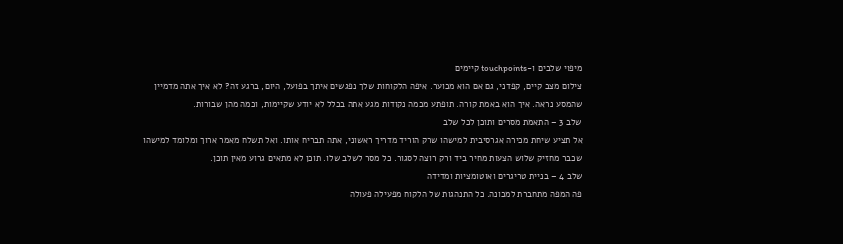מיפוי שלבים ו-touchpoints קיימים
צילום מצב קיים, קפדני, גם אם הוא מכוער. איפה הלקוחות שלך נפגשים איתך בפועל, היום, ברגע זה? לא איך אתה מדמיין שהמסע נראה. איך הוא באמת קורה. תופתע מכמה נקודות מגע אתה בכלל לא יודע שקיימות, וכמה מהן שבורות.
שלב 3 – התאמת מסרים ותוכן לכל שלב
אל תציע שיחת מכירה אגרסיבית למישהו שרק הוריד מדריך ראשוני, אתה תבריח אותו. ואל תשלח מאמר ארוך ומלומד למישהו שכבר מחזיק שלוש הצעות מחיר ביד ורק רוצה לסגור. כל מסר לשלב שלו. תוכן לא מתאים גרוע מאין תוכן.
שלב 4 – בניית טריגרים ואוטומציות ומדידה
פה המפה מתחברת למכונה. כל התנהגות של הלקוח מפעילה פעולה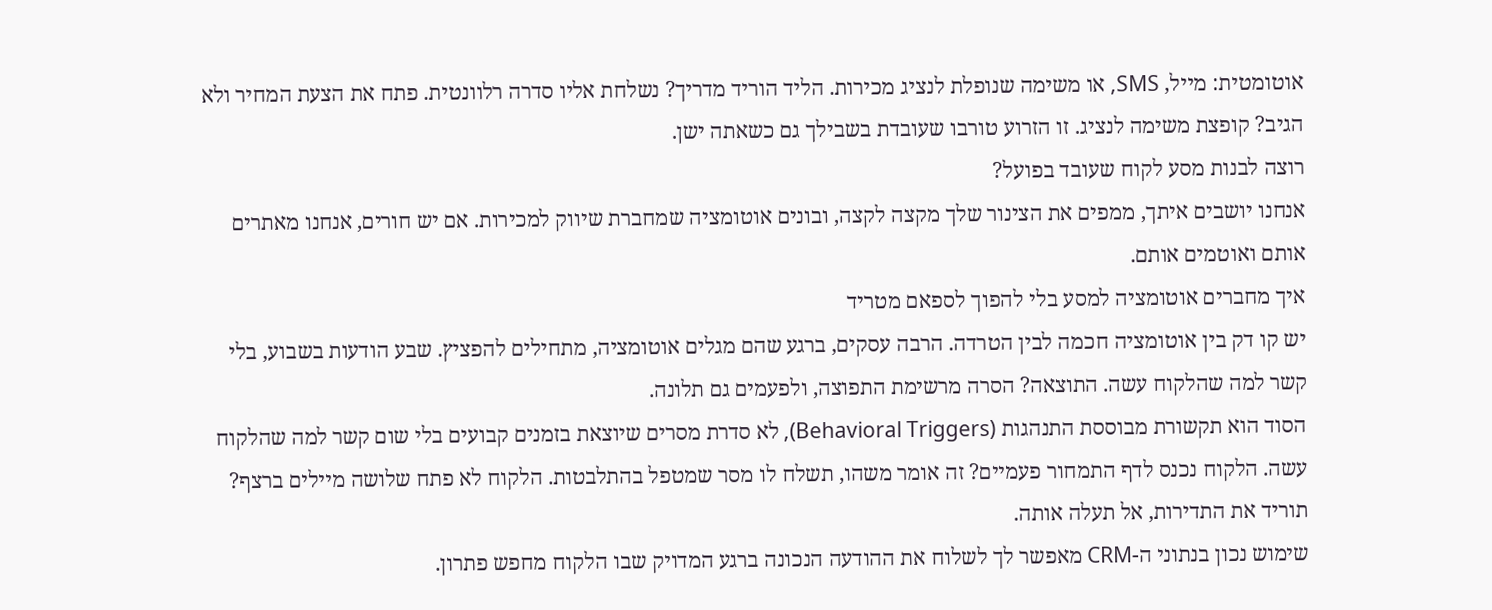אוטומטית: מייל, SMS, או משימה שנופלת לנציג מכירות. הליד הוריד מדריך? נשלחת אליו סדרה רלוונטית. פתח את הצעת המחיר ולא הגיב? קופצת משימה לנציג. זו הזרוע טורבו שעובדת בשבילך גם כשאתה ישן.
רוצה לבנות מסע לקוח שעובד בפועל?
אנחנו יושבים איתך, ממפים את הצינור שלך מקצה לקצה, ובונים אוטומציה שמחברת שיווק למכירות. אם יש חורים, אנחנו מאתרים אותם ואוטמים אותם.
איך מחברים אוטומציה למסע בלי להפוך לספאם מטריד
יש קו דק בין אוטומציה חכמה לבין הטרדה. הרבה עסקים, ברגע שהם מגלים אוטומציה, מתחילים להפציץ. שבע הודעות בשבוע, בלי קשר למה שהלקוח עשה. התוצאה? הסרה מרשימת התפוצה, ולפעמים גם תלונה.
הסוד הוא תקשורת מבוססת התנהגות (Behavioral Triggers), לא סדרת מסרים שיוצאת בזמנים קבועים בלי שום קשר למה שהלקוח עשה. הלקוח נכנס לדף התמחור פעמיים? זה אומר משהו, תשלח לו מסר שמטפל בהתלבטות. הלקוח לא פתח שלושה מיילים ברצף? תוריד את התדירות, אל תעלה אותה.
שימוש נכון בנתוני ה-CRM מאפשר לך לשלוח את ההודעה הנכונה ברגע המדויק שבו הלקוח מחפש פתרון.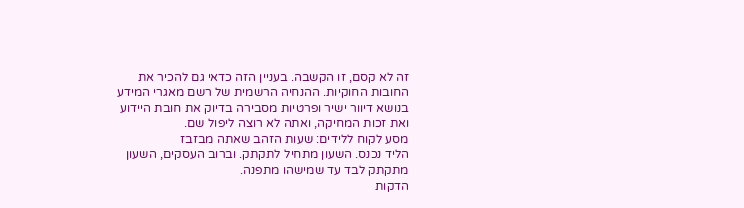זה לא קסם, זו הקשבה. בעניין הזה כדאי גם להכיר את החובות החוקיות. ההנחיה הרשמית של רשם מאגרי המידע בנושא דיוור ישיר ופרטיות מסבירה בדיוק את חובת היידוע ואת זכות המחיקה, ואתה לא רוצה ליפול שם.
מסע לקוח ללידים: שעות הזהב שאתה מבזבז
הליד נכנס. השעון מתחיל לתקתק. וברוב העסקים, השעון מתקתק לבד עד שמישהו מתפנה.
הדקות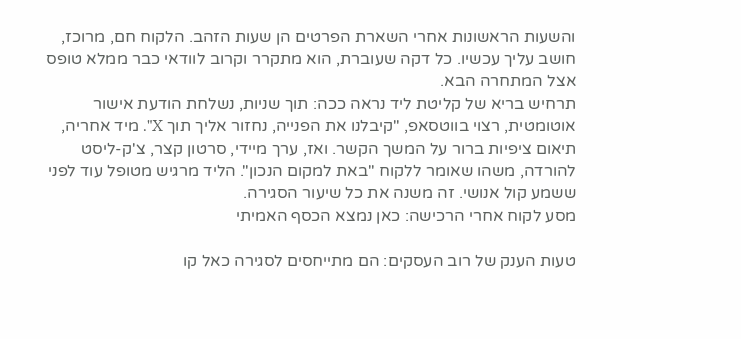והשעות הראשונות אחרי השארת הפרטים הן שעות הזהב. הלקוח חם, מרוכז, חושב עליך עכשיו. כל דקה שעוברת, הוא מתקרר וקרוב לוודאי כבר ממלא טופס אצל המתחרה הבא.
תרחיש בריא של קליטת ליד נראה ככה: תוך שניות, נשלחת הודעת אישור אוטומטית, רצוי בווטסאפ, "קיבלנו את הפנייה, נחזור אליך תוך X". מיד אחריה, תיאום ציפיות ברור על המשך הקשר. ואז, ערך מיידי, סרטון קצר, צ'ק-ליסט להורדה, משהו שאומר ללקוח "באת למקום הנכון". הליד מרגיש מטופל עוד לפני ששמע קול אנושי. זה משנה את כל שיעור הסגירה.
מסע לקוח אחרי הרכישה: כאן נמצא הכסף האמיתי

טעות הענק של רוב העסקים: הם מתייחסים לסגירה כאל קו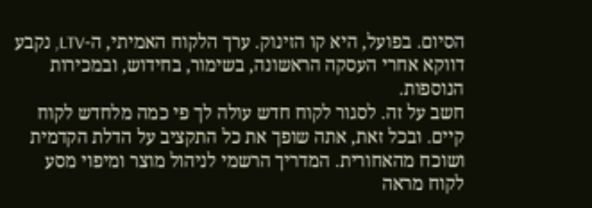הסיום. בפועל, היא קו הזינוק. ערך הלקוח האמיתי, ה-LTV, נקבע דווקא אחרי העסקה הראשונה, בשימור, בחידוש, ובמכירות הנוספות.
חשב על זה. לסגור לקוח חדש עולה לך פי כמה מלחדש לקוח קיים. ובכל זאת, אתה שופך את כל התקציב על הדלת הקדמית ושוכח מהאחורית. המדריך הרשמי לניהול מוצר ומיפוי מסע לקוח מראה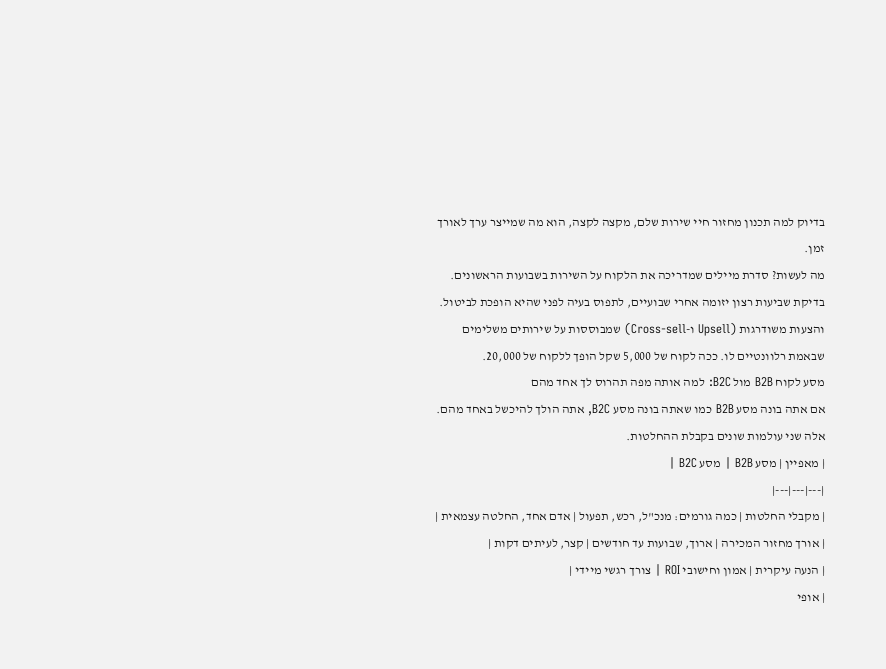בדיוק למה תכנון מחזור חיי שירות שלם, מקצה לקצה, הוא מה שמייצר ערך לאורך זמן.
מה לעשות? סדרת מיילים שמדריכה את הלקוח על השירות בשבועות הראשונים. בדיקת שביעות רצון יזומה אחרי שבועיים, לתפוס בעיה לפני שהיא הופכת לביטול. והצעות משודרגות (Upsell ו-Cross-sell) שמבוססות על שירותים משלימים שבאמת רלוונטיים לו. ככה לקוח של 5,000 שקל הופך ללקוח של 20,000.
מסע לקוח B2B מול B2C: למה אותה מפה תהרוס לך אחד מהם
אם אתה בונה מסע B2B כמו שאתה בונה מסע B2C, אתה הולך להיכשל באחד מהם. אלה שני עולמות שונים בקבלת ההחלטות.
| מאפיין | מסע B2B | מסע B2C |
|---|---|---|
| מקבלי החלטות | כמה גורמים: מנכ"ל, רכש, תפעול | אדם אחד, החלטה עצמאית |
| אורך מחזור המכירה | ארוך, שבועות עד חודשים | קצר, לעיתים דקות |
| הנעה עיקרית | אמון וחישובי ROI | צורך רגשי מיידי |
| אופי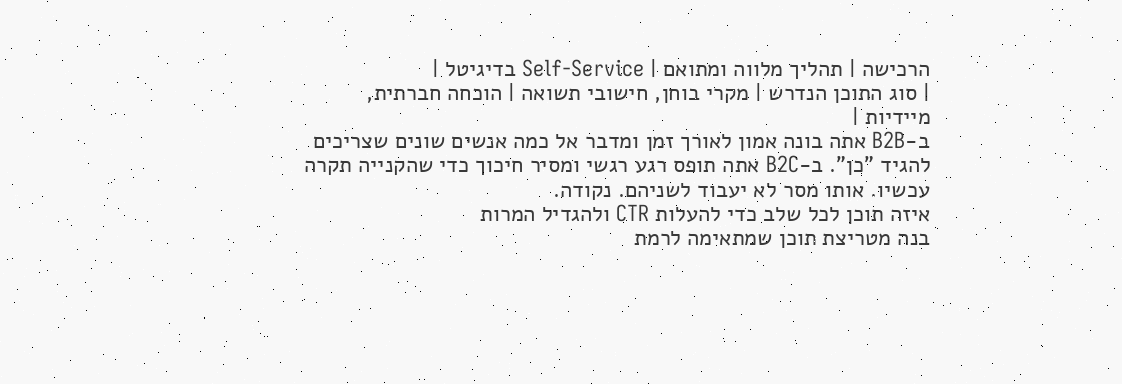הרכישה | תהליך מלווה ומתואם | Self-Service בדיגיטל |
| סוג התוכן הנדרש | מקרי בוחן, חישובי תשואה | הוכחה חברתית, מיידיות |
ב-B2B אתה בונה אמון לאורך זמן ומדבר אל כמה אנשים שונים שצריכים להגיד "כן". ב-B2C אתה תופס רגע רגשי ומסיר חיכוך כדי שהקנייה תקרה עכשיו. אותו מסר לא יעבוד לשניהם. נקודה.
איזה תוכן לכל שלב כדי להעלות CTR ולהגדיל המרות
בנה מטריצת תוכן שמתאימה לרמת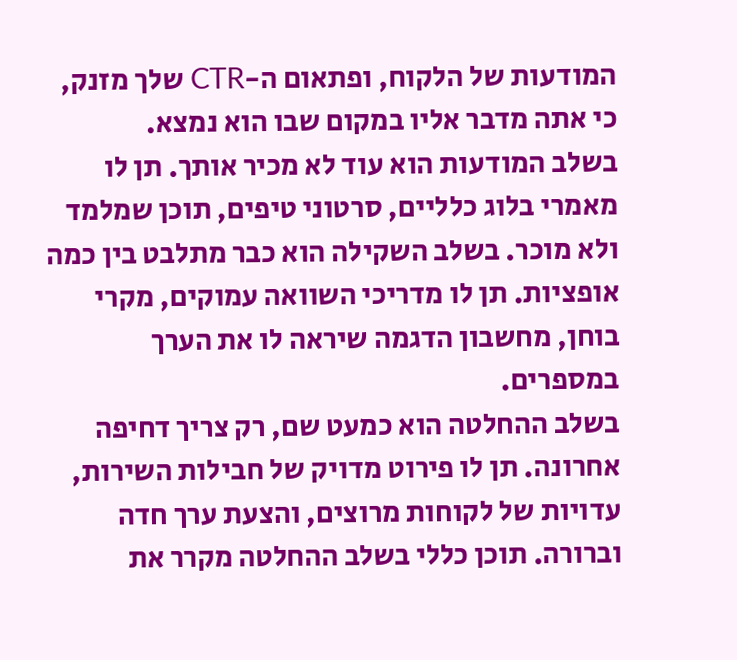המודעות של הלקוח, ופתאום ה-CTR שלך מזנק, כי אתה מדבר אליו במקום שבו הוא נמצא.
בשלב המודעות הוא עוד לא מכיר אותך. תן לו מאמרי בלוג כלליים, סרטוני טיפים, תוכן שמלמד ולא מוכר. בשלב השקילה הוא כבר מתלבט בין כמה אופציות. תן לו מדריכי השוואה עמוקים, מקרי בוחן, מחשבון הדגמה שיראה לו את הערך במספרים.
בשלב ההחלטה הוא כמעט שם, רק צריך דחיפה אחרונה. תן לו פירוט מדויק של חבילות השירות, עדויות של לקוחות מרוצים, והצעת ערך חדה וברורה. תוכן כללי בשלב ההחלטה מקרר את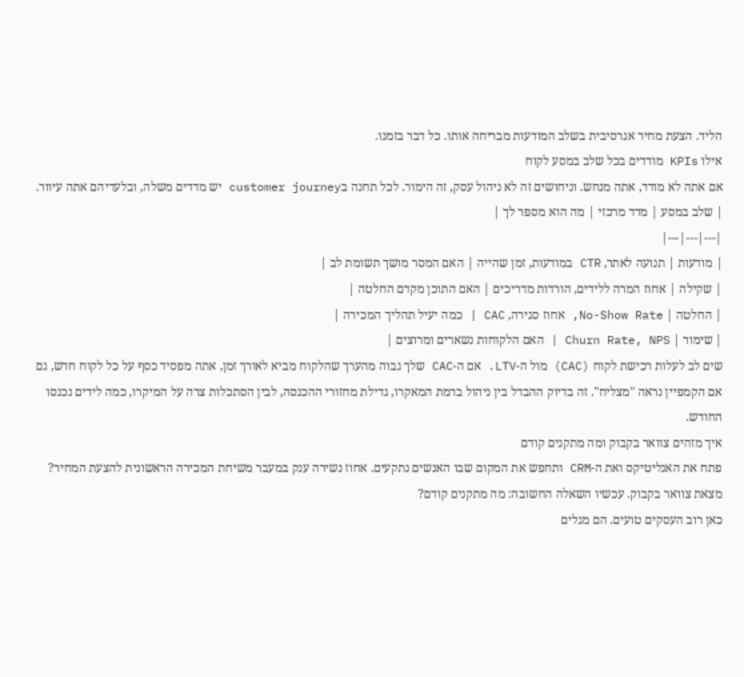הליד. הצעת מחיר אגרסיבית בשלב המודעות מבריחה אותו. כל דבר בזמנו.
אילו KPIs מודדים בכל שלב במסע לקוח
אם אתה לא מודד, אתה מנחש. וניחושים זה לא ניהול עסק, זה הימור. לכל תחנה בcustomer journey יש מדדים משלה, ובלעדיהם אתה עיוור.
| שלב במסע | מדד מרכזי | מה הוא מספר לך |
|---|---|---|
| מודעות | תנועה לאתר, CTR במודעות, זמן שהייה | האם המסר מושך תשומת לב |
| שקילה | אחוז המרה ללידים, הורדות מדריכים | האם התוכן מקדם החלטה |
| החלטה | No-Show Rate, אחוז סגירה, CAC | כמה יעיל תהליך המכירה |
| שימור | Churn Rate, NPS | האם הלקוחות נשארים ומרוצים |
שים לב לעלות רכישת לקוח (CAC) מול ה-LTV. אם ה-CAC שלך גבוה מהערך שהלקוח מביא לאורך זמן, אתה מפסיד כסף על כל לקוח חדש, גם אם הקמפיין נראה "מצליח". זה בדיוק ההבדל בין ניהול ברמת המאקרו, גדילת מחזורי ההכנסה, לבין הסתכלות צרה על המיקרו, כמה לידים נכנסו החודש.
איך מזהים צוואר בקבוק ומה מתקנים קודם
פתח את האנליטיקס ואת ה-CRM ותחפש את המקום שבו האנשים נתקעים. אחוז נשירה ענק במעבר משיחת המכירה הראשונית להצעת המחיר? מצאת צוואר בקבוק. עכשיו השאלה החשובה: מה מתקנים קודם?
כאן רוב העסקים טועים. הם מגלים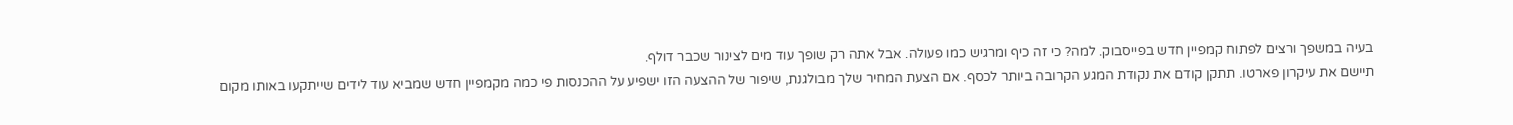בעיה במשפך ורצים לפתוח קמפיין חדש בפייסבוק. למה? כי זה כיף ומרגיש כמו פעולה. אבל אתה רק שופך עוד מים לצינור שכבר דולף.
תיישם את עיקרון פארטו. תתקן קודם את נקודת המגע הקרובה ביותר לכסף. אם הצעת המחיר שלך מבולגנת, שיפור של ההצעה הזו ישפיע על ההכנסות פי כמה מקמפיין חדש שמביא עוד לידים שייתקעו באותו מקום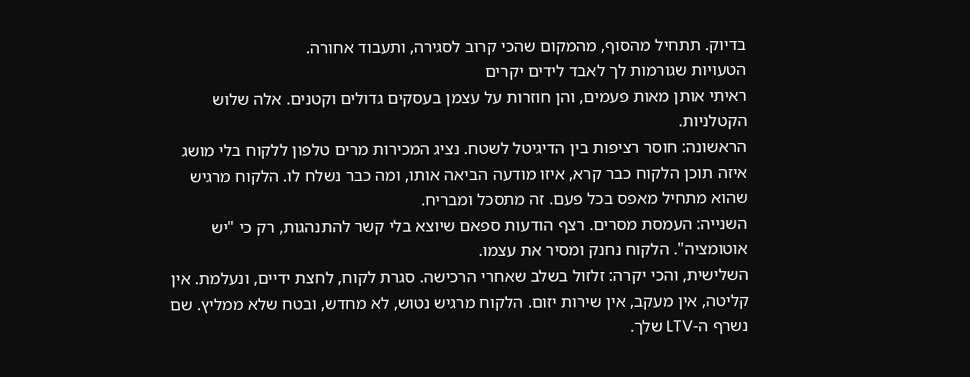בדיוק. תתחיל מהסוף, מהמקום שהכי קרוב לסגירה, ותעבוד אחורה.
הטעויות שגורמות לך לאבד לידים יקרים
ראיתי אותן מאות פעמים, והן חוזרות על עצמן בעסקים גדולים וקטנים. אלה שלוש הקטלניות.
הראשונה: חוסר רציפות בין הדיגיטל לשטח. נציג המכירות מרים טלפון ללקוח בלי מושג איזה תוכן הלקוח כבר קרא, איזו מודעה הביאה אותו, ומה כבר נשלח לו. הלקוח מרגיש שהוא מתחיל מאפס בכל פעם. זה מתסכל ומבריח.
השנייה: העמסת מסרים. רצף הודעות ספאם שיוצא בלי קשר להתנהגות, רק כי "יש אוטומציה". הלקוח נחנק ומסיר את עצמו.
השלישית, והכי יקרה: זלזול בשלב שאחרי הרכישה. סגרת לקוח, לחצת ידיים, ונעלמת. אין קליטה, אין מעקב, אין שירות יזום. הלקוח מרגיש נטוש, לא מחדש, ובטח שלא ממליץ. שם נשרף ה-LTV שלך.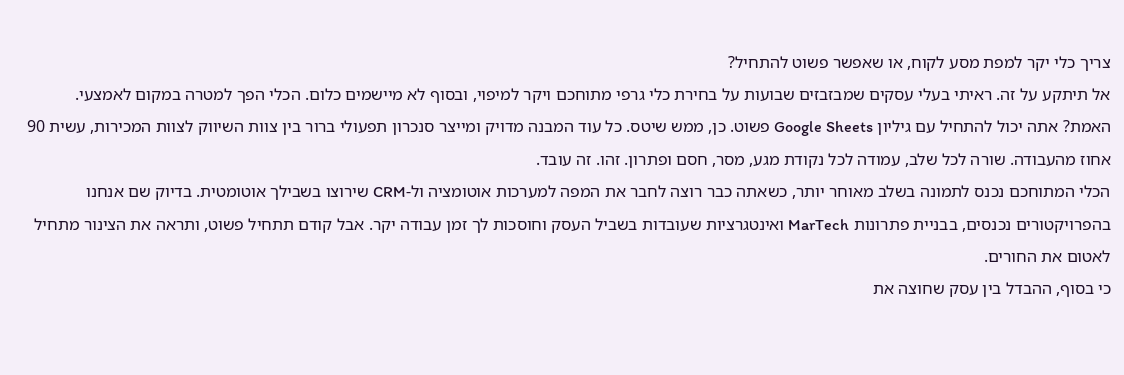צריך כלי יקר למפת מסע לקוח, או שאפשר פשוט להתחיל?
אל תיתקע על זה. ראיתי בעלי עסקים שמבזבזים שבועות על בחירת כלי גרפי מתוחכם ויקר למיפוי, ובסוף לא מיישמים כלום. הכלי הפך למטרה במקום לאמצעי.
האמת? אתה יכול להתחיל עם גיליון Google Sheets פשוט. כן, ממש שיטס. כל עוד המבנה מדויק ומייצר סנכרון תפעולי ברור בין צוות השיווק לצוות המכירות, עשית 90 אחוז מהעבודה. שורה לכל שלב, עמודה לכל נקודת מגע, מסר, חסם ופתרון. זהו. זה עובד.
הכלי המתוחכם נכנס לתמונה בשלב מאוחר יותר, כשאתה כבר רוצה לחבר את המפה למערכות אוטומציה ול-CRM שירוצו בשבילך אוטומטית. בדיוק שם אנחנו בהפרויקטורים נכנסים, בבניית פתרונות MarTech ואינטגרציות שעובדות בשביל העסק וחוסכות לך זמן עבודה יקר. אבל קודם תתחיל פשוט, ותראה את הצינור מתחיל לאטום את החורים.
כי בסוף, ההבדל בין עסק שחוצה את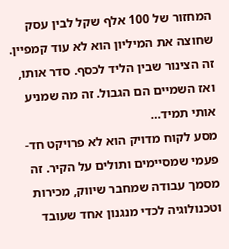המחזור של 100 אלף שקל לבין עסק שחוצה את המיליון הוא לא עוד קמפיין. זה הצינור שבין הליד לכסף. סדר אותו, ואז השמיים הם הגבול. זה מה שמניע אותי תמיד…
מסע לקוח מדויק הוא לא פרויקט חד-פעמי שמסיימים ותולים על הקיר. זה מסמך עבודה שמחבר שיווק, מכירות וטכנולוגיה לכדי מנגנון אחד שעובד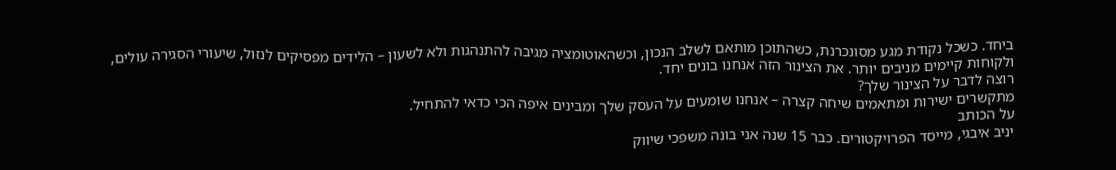ביחד. כשכל נקודת מגע מסונכרנת, כשהתוכן מותאם לשלב הנכון, וכשהאוטומציה מגיבה להתנהגות ולא לשעון – הלידים מפסיקים לנזול, שיעורי הסגירה עולים, ולקוחות קיימים מניבים יותר. את הצינור הזה אנחנו בונים יחד.
רוצה לדבר על הצינור שלך?
מתקשרים ישירות ומתאמים שיחה קצרה – אנחנו שומעים על העסק שלך ומבינים איפה הכי כדאי להתחיל.
על הכותב
יניב איבגי, מייסד הפרויקטורים. כבר 15 שנה אני בונה משפכי שיווק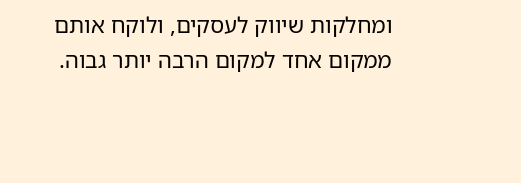ומחלקות שיווק לעסקים, ולוקח אותם ממקום אחד למקום הרבה יותר גבוה.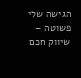הגישה שלי פשוטה – שיווק חכם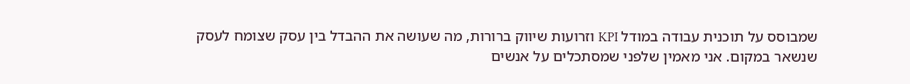שמבוסס על תוכנית עבודה במודל KPI וזרועות שיווק ברורות, מה שעושה את ההבדל בין עסק שצומח לעסק שנשאר במקום. אני מאמין שלפני שמסתכלים על אנשים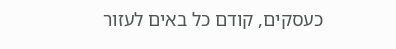כעסקים, קודם כל באים לעזור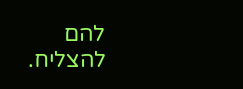להם להצליח.